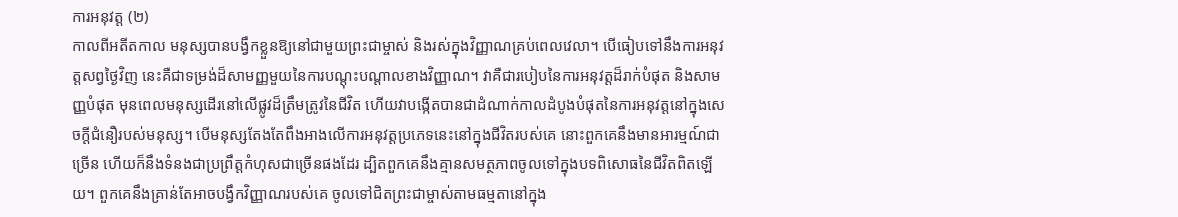ការអនុវត្ត (២)
កាលពីអតីតកាល មនុស្សបានបង្វឹកខ្លួនឱ្យនៅជាមួយព្រះជាម្ចាស់ និងរស់ក្នុងវិញ្ញាណគ្រប់ពេលវេលា។ បើធៀបទៅនឹងការអនុវត្តសព្វថ្ងៃវិញ នេះគឺជាទម្រង់ដ៏សាមញ្ញមួយនៃការបណ្ដុះបណ្ដាលខាងវិញ្ញាណ។ វាគឺជារបៀបនៃការអនុវត្តដ៏រាក់បំផុត និងសាមញ្ញបំផុត មុនពេលមនុស្សដើរនៅលើផ្លូវដ៏ត្រឹមត្រូវនៃជីវិត ហើយវាបង្កើតបានជាដំណាក់កាលដំបូងបំផុតនៃការអនុវត្តនៅក្នុងសេចក្តីជំនឿរបស់មនុស្ស។ បើមនុស្សតែងតែពឹងអាងលើការអនុវត្តប្រភេទនេះនៅក្នុងជីវិតរបស់គេ នោះពួកគេនឹងមានអារម្មណ៍ជាច្រើន ហើយក៏នឹងទំនងជាប្រព្រឹត្តកំហុសជាច្រើនផងដែរ ដ្បិតពួកគេនឹងគ្មានសមត្ថភាពចូលទៅក្នុងបទពិសោធនៃជីវិតពិតឡើយ។ ពួកគេនឹងគ្រាន់តែអាចបង្វឹកវិញ្ញាណរបស់គេ ចូលទៅជិតព្រះជាម្ចាស់តាមធម្មតានៅក្នុង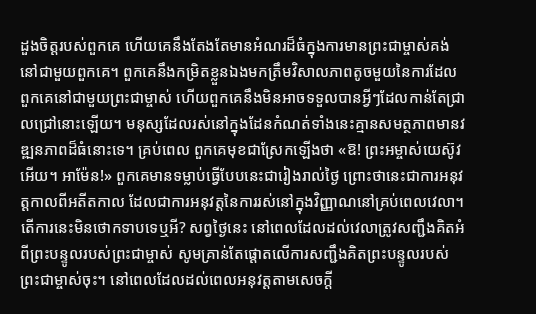ដួងចិត្តរបស់ពួកគេ ហើយគេនឹងតែងតែមានអំណរដ៏ធំក្នុងការមានព្រះជាម្ចាស់គង់នៅជាមួយពួកគេ។ ពួកគេនឹងកម្រិតខ្លួនឯងមកត្រឹមវិសាលភាពតូចមួយនៃការដែលពួកគេនៅជាមួយព្រះជាម្ចាស់ ហើយពួកគេនឹងមិនអាចទទួលបានអ្វីៗដែលកាន់តែជ្រាលជ្រៅនោះឡើយ។ មនុស្សដែលរស់នៅក្នុងដែនកំណត់ទាំងនេះគ្មានសមត្ថភាពមានវឌ្ឍនភាពដ៏ធំនោះទេ។ គ្រប់ពេល ពួកគេមុខជាស្រែកឡើងថា «ឱ! ព្រះអម្ចាស់យេស៊ូវអើយ។ អាម៉ែន!» ពួកគេមានទម្លាប់ធ្វើបែបនេះជារៀងរាល់ថ្ងៃ ព្រោះថានេះជាការអនុវត្តកាលពីអតីតកាល ដែលជាការអនុវត្តនៃការរស់នៅក្នុងវិញ្ញាណនៅគ្រប់ពេលវេលា។ តើការនេះមិនថោកទាបទេឬអី? សព្វថ្ងៃនេះ នៅពេលដែលដល់វេលាត្រូវសញ្ជឹងគិតអំពីព្រះបន្ទូលរបស់ព្រះជាម្ចាស់ សូមគ្រាន់តែផ្តោតលើការសញ្ជឹងគិតព្រះបន្ទូលរបស់ព្រះជាម្ចាស់ចុះ។ នៅពេលដែលដល់ពេលអនុវត្តតាមសេចក្តី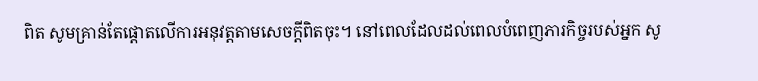ពិត សូមគ្រាន់តែផ្តោតលើការអនុវត្តតាមសេចក្តីពិតចុះ។ នៅពេលដែលដល់ពេលបំពេញភារកិច្ចរបស់អ្នក សូ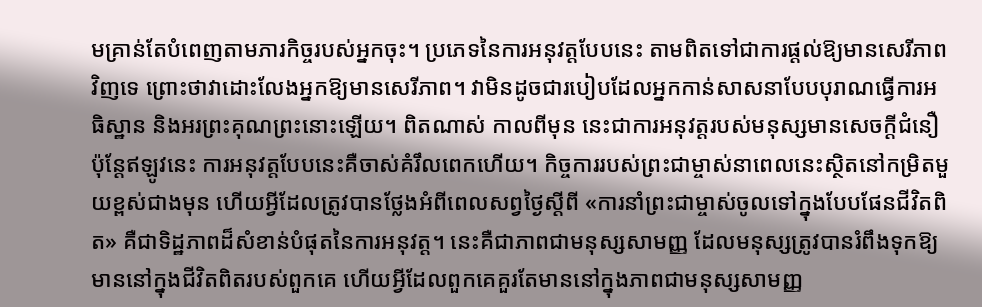មគ្រាន់តែបំពេញតាមភារកិច្ចរបស់អ្នកចុះ។ ប្រភេទនៃការអនុវត្តបែបនេះ តាមពិតទៅជាការផ្ដល់ឱ្យមានសេរីភាពវិញទេ ព្រោះថាវាដោះលែងអ្នកឱ្យមានសេរីភាព។ វាមិនដូចជារបៀបដែលអ្នកកាន់សាសនាបែបបុរាណធ្វើការអធិស្ឋាន និងអរព្រះគុណព្រះនោះឡើយ។ ពិតណាស់ កាលពីមុន នេះជាការអនុវត្តរបស់មនុស្សមានសេចក្ដីជំនឿ ប៉ុន្តែឥឡូវនេះ ការអនុវត្តបែបនេះគឺចាស់គំរឹលពេកហើយ។ កិច្ចការរបស់ព្រះជាម្ចាស់នាពេលនេះស្ថិតនៅកម្រិតមួយខ្ពស់ជាងមុន ហើយអ្វីដែលត្រូវបានថ្លែងអំពីពេលសព្វថ្ងៃស្ដីពី «ការនាំព្រះជាម្ចាស់ចូលទៅក្នុងបែបផែនជីវិតពិត» គឺជាទិដ្ឋភាពដ៏សំខាន់បំផុតនៃការអនុវត្ត។ នេះគឺជាភាពជាមនុស្សសាមញ្ញ ដែលមនុស្សត្រូវបានរំពឹងទុកឱ្យមាននៅក្នុងជីវិតពិតរបស់ពួកគេ ហើយអ្វីដែលពួកគេគួរតែមាននៅក្នុងភាពជាមនុស្សសាមញ្ញ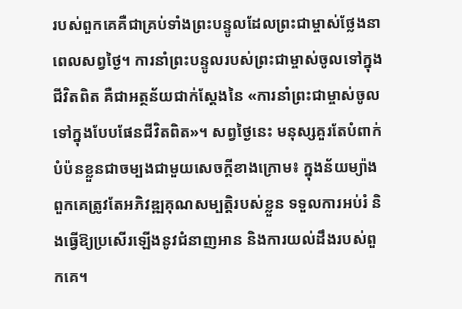របស់ពួកគេគឺជាគ្រប់ទាំងព្រះបន្ទូលដែលព្រះជាម្ចាស់ថ្លែងនាពេលសព្វថ្ងៃ។ ការនាំព្រះបន្ទូលរបស់ព្រះជាម្ចាស់ចូលទៅក្នុងជីវិតពិត គឺជាអត្ថន័យជាក់ស្ដែងនៃ «ការនាំព្រះជាម្ចាស់ចូលទៅក្នុងបែបផែនជីវិតពិត»។ សព្វថ្ងៃនេះ មនុស្សគួរតែបំពាក់បំប៉នខ្លួនជាចម្បងជាមួយសេចក្តីខាងក្រោម៖ ក្នុងន័យម្យ៉ាង ពួកគេត្រូវតែអភិវឌ្ឍគុណសម្បត្តិរបស់ខ្លួន ទទួលការអប់រំ និងធ្វើឱ្យប្រសើរឡើងនូវជំនាញអាន និងការយល់ដឹងរបស់ពួកគេ។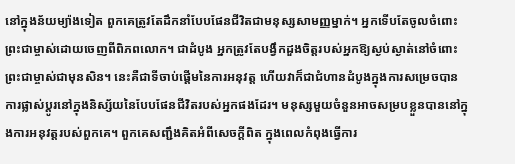នៅក្នុងន័យម្យ៉ាងទៀត ពួកគេត្រូវតែដឹកនាំបែបផែនជីវិតជាមនុស្សសាមញ្ញម្នាក់។ អ្នកទើបតែចូលចំពោះព្រះជាម្ចាស់ដោយចេញពីពិភពលោក។ ជាដំបូង អ្នកត្រូវតែបង្វឹកដួងចិត្តរបស់អ្នកឱ្យស្ងប់ស្ងាត់នៅចំពោះព្រះជាម្ចាស់ជាមុនសិន។ នេះគឺជាទីចាប់ផ្ដើមនៃការអនុវត្ត ហើយវាក៏ជាជំហានដំបូងក្នុងការសម្រេចបានការផ្លាស់ប្ដូរនៅក្នុងនិស្ស័យនៃបែបផែនជីវិតរបស់អ្នកផងដែរ។ មនុស្សមួយចំនួនអាចសម្របខ្លួនបាននៅក្នុងការអនុវត្តរបស់ពួកគេ។ ពួកគេសញ្ជឹងគិតអំពីសេចក្តីពិត ក្នុងពេលកំពុងធ្វើការ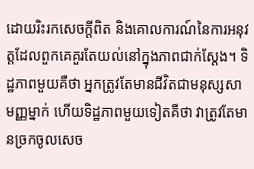ដោយរិះរកសេចក្តីពិត និងគោលការណ៍នៃការអនុវត្តដែលពួកគេគួរតែយល់នៅក្នុងភាពជាក់ស្ដែង។ ទិដ្ឋភាពមួយគឺថា អ្នកត្រូវតែមានជីវិតជាមនុស្សសាមញ្ញម្នាក់ ហើយទិដ្ឋភាពមួយទៀតគឺថា វាត្រូវតែមានច្រកចូលសេច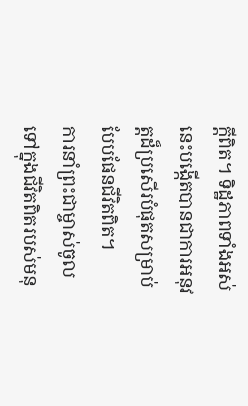ក្តីពិត។ ទិដ្ឋភាពទាំងអស់នេះបង្កើតបានជាការអនុវត្តដ៏ប្រសើរបំផុតសម្រាប់បែបផែនជីវិតពិត។
ការនាំព្រះជាម្ចាស់ចូលទៅក្នុងជីវិតពិតរបស់មនុ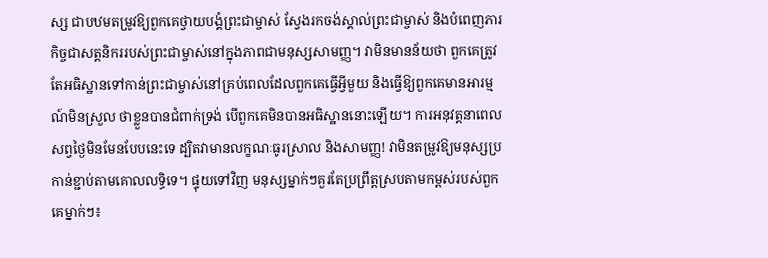ស្ស ជាបឋមតម្រូវឱ្យពួកគេថ្វាយបង្គំព្រះជាម្ចាស់ ស្វែងរកចង់ស្គាល់ព្រះជាម្ចាស់ និងបំពេញភារកិច្ចជាសត្តនិកររបស់ព្រះជាម្ចាស់នៅក្នុងភាពជាមនុស្សសាមញ្ញ។ វាមិនមានន័យថា ពួកគេត្រូវតែអធិស្ឋានទៅកាន់ព្រះជាម្ចាស់នៅគ្រប់ពេលដែលពួកគេធ្វើអ្វីមួយ និងធ្វើឱ្យពួកគេមានអារម្មណ៍មិនស្រួល ថាខ្លួនបានជំពាក់ទ្រង់ បើពួកគេមិនបានអធិស្ឋាននោះឡើយ។ ការអនុវត្តនាពេលសព្វថ្ងៃមិនមែនបែបនេះទេ ដ្បិតវាមានលក្ខណៈធូរស្រាល និងសាមញ្ញ! វាមិនតម្រូវឱ្យមនុស្សប្រកាន់ខ្ជាប់តាមគោលលទ្ធិទេ។ ផ្ទុយទៅវិញ មនុស្សម្នាក់ៗគួរតែប្រព្រឹត្តស្របតាមកម្ពស់របស់ពួកគេម្នាក់ៗ៖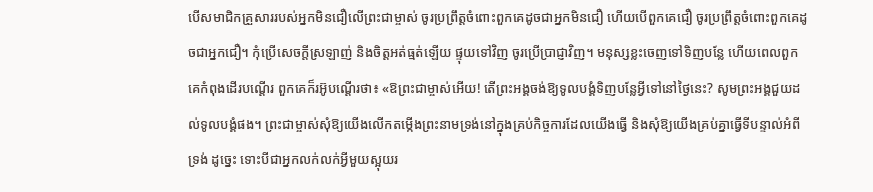បើសមាជិកគ្រួសាររបស់អ្នកមិនជឿលើព្រះជាម្ចាស់ ចូរប្រព្រឹត្តចំពោះពួកគេដូចជាអ្នកមិនជឿ ហើយបើពួកគេជឿ ចូរប្រព្រឹត្តចំពោះពួកគេដូចជាអ្នកជឿ។ កុំប្រើសេចក្តីស្រឡាញ់ និងចិត្តអត់ធ្មត់ឡើយ ផ្ទុយទៅវិញ ចូរប្រើប្រាជ្ញាវិញ។ មនុស្សខ្លះចេញទៅទិញបន្លែ ហើយពេលពួកគេកំពុងដើរបណ្ដើរ ពួកគេក៏រអ៊ូបណ្ដើរថា៖ «ឱព្រះជាម្ចាស់អើយ! តើព្រះអង្គចង់ឱ្យទូលបង្គំទិញបន្លែអ្វីទៅនៅថ្ងៃនេះ? សូមព្រះអង្គជួយដល់ទូលបង្គំផង។ ព្រះជាម្ចាស់សុំឱ្យយើងលើកតម្កើងព្រះនាមទ្រង់នៅក្នុងគ្រប់កិច្ចការដែលយើងធ្វើ និងសុំឱ្យយើងគ្រប់គ្នាធ្វើទីបន្ទាល់អំពីទ្រង់ ដូច្នេះ ទោះបីជាអ្នកលក់លក់អ្វីមួយស្អុយរ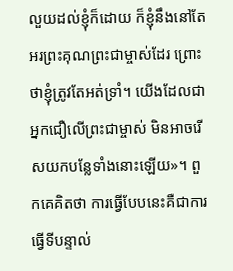លួយដល់ខ្ញុំក៏ដោយ ក៏ខ្ញុំនឹងនៅតែអរព្រះគុណព្រះជាម្ចាស់ដែរ ព្រោះថាខ្ញុំត្រូវតែអត់ទ្រាំ។ យើងដែលជាអ្នកជឿលើព្រះជាម្ចាស់ មិនអាចរើសយកបន្លែទាំងនោះឡើយ»។ ពួកគេគិតថា ការធ្វើបែបនេះគឺជាការធ្វើទីបន្ទាល់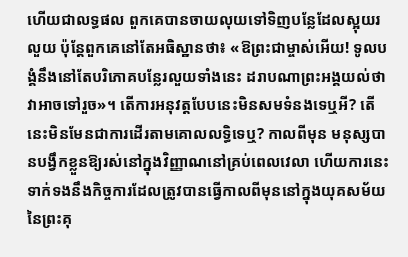ហើយជាលទ្ធផល ពួកគេបានចាយលុយទៅទិញបន្លែដែលស្អុយរលួយ ប៉ុន្តែពួកគេនៅតែអធិស្ឋានថា៖ «ឱព្រះជាម្ចាស់អើយ! ទូលបង្គំនឹងនៅតែបរិភោគបន្លែរលួយទាំងនេះ ដរាបណាព្រះអង្គយល់ថាវាអាចទៅរួច»។ តើការអនុវត្តបែបនេះមិនសមទំនងទេឬអី? តើនេះមិនមែនជាការដើរតាមគោលលទ្ធិទេឬ? កាលពីមុន មនុស្សបានបង្វឹកខ្លួនឱ្យរស់នៅក្នុងវិញ្ញាណនៅគ្រប់ពេលវេលា ហើយការនេះទាក់ទងនឹងកិច្ចការដែលត្រូវបានធ្វើកាលពីមុននៅក្នុងយុគសម័យនៃព្រះគុ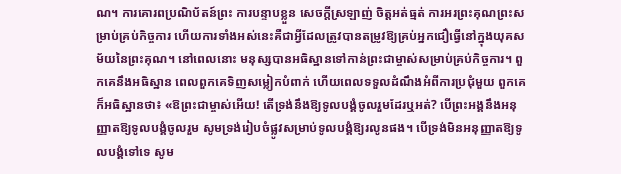ណ។ ការគោរពប្រណិប័តន៍ព្រះ ការបន្ទាបខ្លួន សេចក្តីស្រឡាញ់ ចិត្តអត់ធ្មត់ ការអរព្រះគុណព្រះសម្រាប់គ្រប់កិច្ចការ ហើយការទាំងអស់នេះគឺជាអ្វីដែលត្រូវបានតម្រូវឱ្យគ្រប់អ្នកជឿធ្វើនៅក្នុងយុគសម័យនៃព្រះគុណ។ នៅពេលនោះ មនុស្សបានអធិស្ឋានទៅកាន់ព្រះជាម្ចាស់សម្រាប់គ្រប់កិច្ចការ។ ពួកគេនឹងអធិស្ឋាន ពេលពួកគេទិញសម្លៀកបំពាក់ ហើយពេលទទួលដំណឹងអំពីការប្រជុំមួយ ពួកគេក៏អធិស្ឋានថា៖ «ឱព្រះជាម្ចាស់អើយ! តើទ្រង់នឹងឱ្យទូលបង្គំចូលរួមដែរឬអត់? បើព្រះអង្គនឹងអនុញ្ញាតឱ្យទូលបង្គំចូលរួម សូមទ្រង់រៀបចំផ្លូវសម្រាប់ទូលបង្គំឱ្យរលូនផង។ បើទ្រង់មិនអនុញ្ញាតឱ្យទូលបង្គំទៅទេ សូម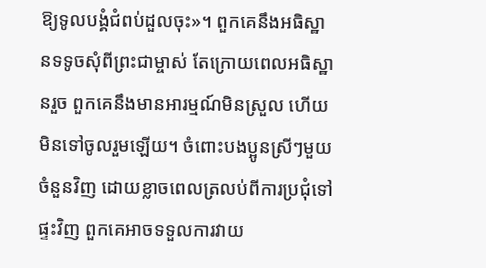ឱ្យទូលបង្គំជំពប់ដួលចុះ»។ ពួកគេនឹងអធិស្ឋានទទូចសុំពីព្រះជាម្ចាស់ តែក្រោយពេលអធិស្ឋានរួច ពួកគេនឹងមានអារម្មណ៍មិនស្រួល ហើយមិនទៅចូលរួមឡើយ។ ចំពោះបងប្អូនស្រីៗមួយចំនួនវិញ ដោយខ្លាចពេលត្រលប់ពីការប្រជុំទៅផ្ទះវិញ ពួកគេអាចទទួលការវាយ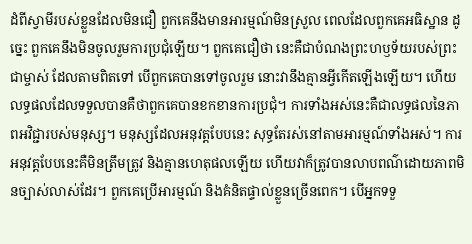ដំពីស្វាមីរបស់ខ្លួនដែលមិនជឿ ពួកគេនឹងមានអារម្មណ៍មិនស្រួល ពេលដែលពួកគេអធិស្ឋាន ដូច្នេះ ពួកគេនឹងមិនចូលរួមការប្រជុំឡើយ។ ពួកគេជឿថា នេះគឺជាបំណងព្រះហឫទ័យរបស់ព្រះជាម្ចាស់ ដែលតាមពិតទៅ បើពួកគេបានទៅចូលរួម នោះវានឹងគ្មានអ្វីកើតឡើងឡើយ។ ហើយលទ្ធផលដែលទទួលបានគឺថាពួកគេបានខកខានការប្រជុំ។ ការទាំងអស់នេះគឺជាលទ្ធផលនៃភាពអវិជ្ជារបស់មនុស្ស។ មនុស្សដែលអនុវត្តបែបនេះ សុទ្ធតែរស់នៅតាមអារម្មណ៍ទាំងអស់។ ការអនុវត្តបែបនេះគឺមិនត្រឹមត្រូវ និងគ្មានហេតុផលឡើយ ហើយវាក៏ត្រូវបានលាបពណ៌ដោយភាពមិនច្បាស់លាស់ដែរ។ ពួកគេប្រើអារម្មណ៍ និងគំនិតផ្ទាល់ខ្លួនច្រើនពេក។ បើអ្នកទទួ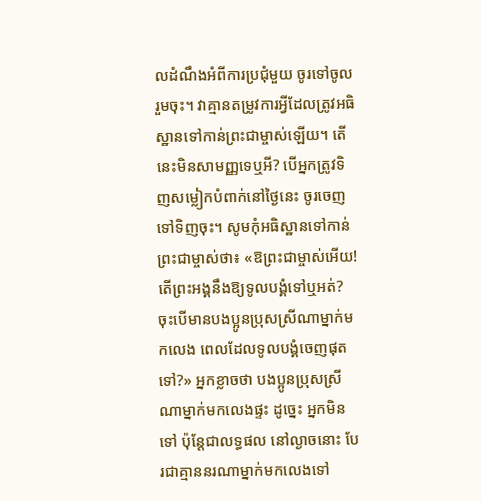លដំណឹងអំពីការប្រជុំមួយ ចូរទៅចូលរួមចុះ។ វាគ្មានតម្រូវការអ្វីដែលត្រូវអធិស្ឋានទៅកាន់ព្រះជាម្ចាស់ឡើយ។ តើនេះមិនសាមញ្ញទេឬអី? បើអ្នកត្រូវទិញសម្លៀកបំពាក់នៅថ្ងៃនេះ ចូរចេញទៅទិញចុះ។ សូមកុំអធិស្ឋានទៅកាន់ព្រះជាម្ចាស់ថា៖ «ឱព្រះជាម្ចាស់អើយ! តើព្រះអង្គនឹងឱ្យទូលបង្គំទៅឬអត់? ចុះបើមានបងប្អូនប្រុសស្រីណាម្នាក់មកលេង ពេលដែលទូលបង្គំចេញផុតទៅ?» អ្នកខ្លាចថា បងប្អូនប្រុសស្រីណាម្នាក់មកលេងផ្ទះ ដូច្នេះ អ្នកមិនទៅ ប៉ុន្តែជាលទ្ធផល នៅល្ងាចនោះ បែរជាគ្មាននរណាម្នាក់មកលេងទៅ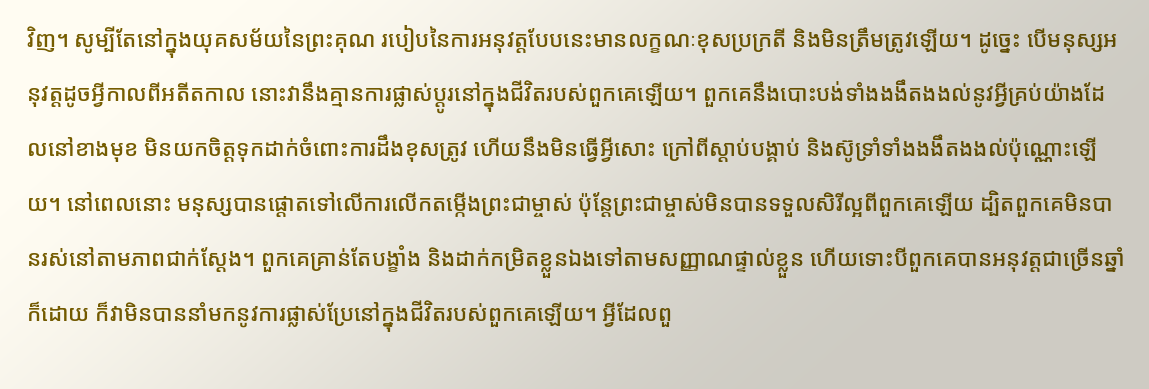វិញ។ សូម្បីតែនៅក្នុងយុគសម័យនៃព្រះគុណ របៀបនៃការអនុវត្តបែបនេះមានលក្ខណៈខុសប្រក្រតី និងមិនត្រឹមត្រូវឡើយ។ ដូច្នេះ បើមនុស្សអនុវត្តដូចអ្វីកាលពីអតីតកាល នោះវានឹងគ្មានការផ្លាស់ប្ដូរនៅក្នុងជីវិតរបស់ពួកគេឡើយ។ ពួកគេនឹងបោះបង់ទាំងងងឹតងងល់នូវអ្វីគ្រប់យ៉ាងដែលនៅខាងមុខ មិនយកចិត្តទុកដាក់ចំពោះការដឹងខុសត្រូវ ហើយនឹងមិនធ្វើអ្វីសោះ ក្រៅពីស្ដាប់បង្គាប់ និងស៊ូទ្រាំទាំងងងឹតងងល់ប៉ុណ្ណោះឡើយ។ នៅពេលនោះ មនុស្សបានផ្តោតទៅលើការលើកតម្កើងព្រះជាម្ចាស់ ប៉ុន្តែព្រះជាម្ចាស់មិនបានទទួលសិរីល្អពីពួកគេឡើយ ដ្បិតពួកគេមិនបានរស់នៅតាមភាពជាក់ស្ដែង។ ពួកគេគ្រាន់តែបង្ខាំង និងដាក់កម្រិតខ្លួនឯងទៅតាមសញ្ញាណផ្ទាល់ខ្លួន ហើយទោះបីពួកគេបានអនុវត្តជាច្រើនឆ្នាំក៏ដោយ ក៏វាមិនបាននាំមកនូវការផ្លាស់ប្រែនៅក្នុងជីវិតរបស់ពួកគេឡើយ។ អ្វីដែលពួ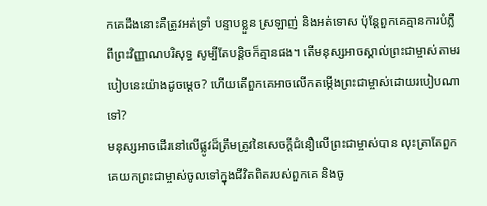កគេដឹងនោះគឺត្រូវអត់ទ្រាំ បន្ទាបខ្លួន ស្រឡាញ់ និងអត់ទោស ប៉ុន្តែពួកគេគ្មានការបំភ្លឺពីព្រះវិញ្ញាណបរិសុទ្ធ សូម្បីតែបន្ដិចក៏គ្មានផង។ តើមនុស្សអាចស្គាល់ព្រះជាម្ចាស់តាមរបៀបនេះយ៉ាងដូចម្ដេច? ហើយតើពួកគេអាចលើកតម្កើងព្រះជាម្ចាស់ដោយរបៀបណាទៅ?
មនុស្សអាចដើរនៅលើផ្លូវដ៏ត្រឹមត្រូវនៃសេចក្តីជំនឿលើព្រះជាម្ចាស់បាន លុះត្រាតែពួកគេយកព្រះជាម្ចាស់ចូលទៅក្នុងជីវិតពិតរបស់ពួកគេ និងចូ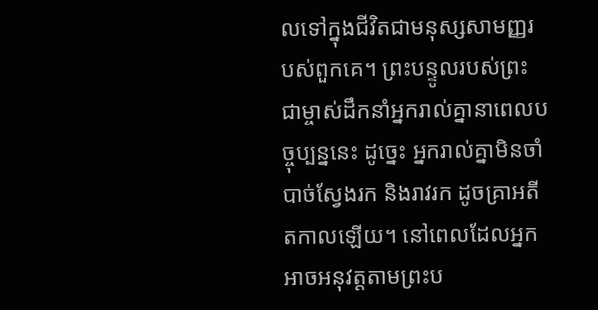លទៅក្នុងជីវិតជាមនុស្សសាមញ្ញរបស់ពួកគេ។ ព្រះបន្ទូលរបស់ព្រះជាម្ចាស់ដឹកនាំអ្នករាល់គ្នានាពេលបច្ចុប្បន្ននេះ ដូច្នេះ អ្នករាល់គ្នាមិនចាំបាច់ស្វែងរក និងរាវរក ដូចគ្រាអតីតកាលឡើយ។ នៅពេលដែលអ្នកអាចអនុវត្តតាមព្រះប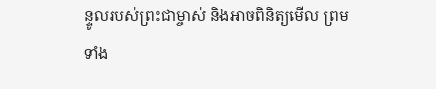ន្ទូលរបស់ព្រះជាម្ចាស់ និងអាចពិនិត្យមើល ព្រមទាំង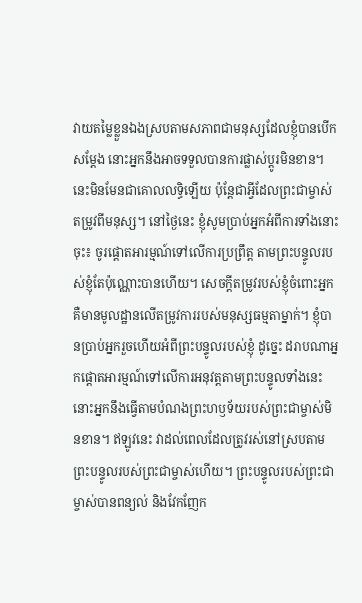វាយតម្លៃខ្លួនឯងស្របតាមសភាពជាមនុស្សដែលខ្ញុំបានបើកសម្ដែង នោះអ្នកនឹងអាចទទួលបានការផ្លាស់ប្ដូរមិនខាន។ នេះមិនមែនជាគោលលទ្ធិឡើយ ប៉ុន្តែជាអ្វីដែលព្រះជាម្ចាស់តម្រូវពីមនុស្ស។ នៅថ្ងៃនេះ ខ្ញុំសូមប្រាប់អ្នកអំពីការទាំងនោះចុះ៖ ចូរផ្តោតអារម្មណ៍ទៅលើការប្រព្រឹត្ត តាមព្រះបន្ទូលរបស់ខ្ញុំតែប៉ុណ្ណោះបានហើយ។ សេចក្តីតម្រូវរបស់ខ្ញុំចំពោះអ្នកគឺមានមូលដ្ឋានលើតម្រូវការរបស់មនុស្សធម្មតាម្នាក់។ ខ្ញុំបានប្រាប់អ្នករួចហើយអំពីព្រះបន្ទូលរបស់ខ្ញុំ ដូច្នេះ ដរាបណាអ្នកផ្ដោតអារម្មណ៍ទៅលើការអនុវត្តតាមព្រះបន្ទូលទាំងនេះ នោះអ្នកនឹងធ្វើតាមបំណងព្រះហឫទ័យរបស់ព្រះជាម្ចាស់មិនខាន។ ឥឡូវនេះ វាដល់ពេលដែលត្រូវរស់នៅស្របតាមព្រះបន្ទូលរបស់ព្រះជាម្ចាស់ហើយ។ ព្រះបន្ទូលរបស់ព្រះជាម្ចាស់បានពន្យល់ និងវែកញែក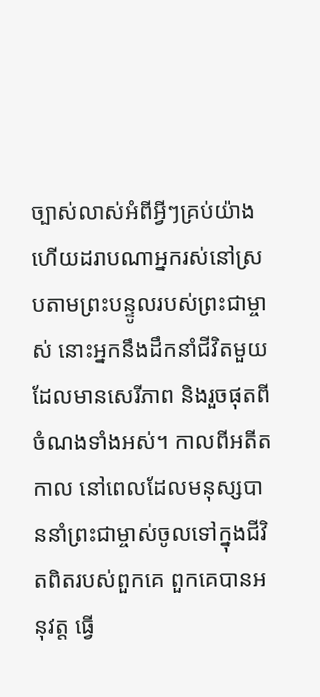ច្បាស់លាស់អំពីអ្វីៗគ្រប់យ៉ាង ហើយដរាបណាអ្នករស់នៅស្របតាមព្រះបន្ទូលរបស់ព្រះជាម្ចាស់ នោះអ្នកនឹងដឹកនាំជីវិតមួយដែលមានសេរីភាព និងរួចផុតពីចំណងទាំងអស់។ កាលពីអតីតកាល នៅពេលដែលមនុស្សបាននាំព្រះជាម្ចាស់ចូលទៅក្នុងជីវិតពិតរបស់ពួកគេ ពួកគេបានអនុវត្ត ធ្វើ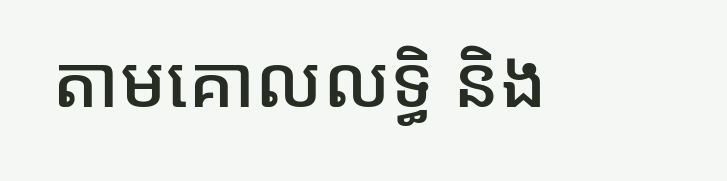តាមគោលលទ្ធិ និង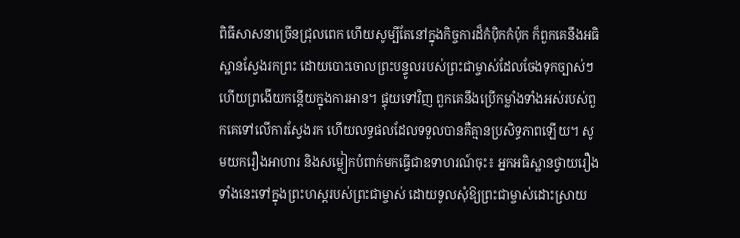ពិធីសាសនាច្រើនជ្រុលពេក ហើយសូម្បីតែនៅក្នុងកិច្ចការដ៏កំប៉ិកកំប៉ុក ក៏ពួកគេនឹងអធិស្ឋានស្វែងរកព្រះ ដោយបោះចោលព្រះបន្ទូលរបស់ព្រះជាម្ចាស់ដែលចែងទុកច្បាស់ៗ ហើយព្រងើយកន្ដើយក្នុងការអាន។ ផ្ទុយទៅវិញ ពួកគេនឹងប្រើកម្លាំងទាំងអស់របស់ពួកគេទៅលើការស្វែងរក ហើយលទ្ធផលដែលទទួលបានគឺគ្មានប្រសិទ្ធភាពឡើយ។ សូមយករឿងអាហារ និងសម្លៀកបំពាក់មកធ្វើជាឧទាហរណ៍ចុះ៖ អ្នកអធិស្ឋានថ្វាយរឿងទាំងនេះទៅក្នុងព្រះហស្តរបស់ព្រះជាម្ចាស់ ដោយទូលសុំឱ្យព្រះជាម្ចាស់ដោះស្រាយ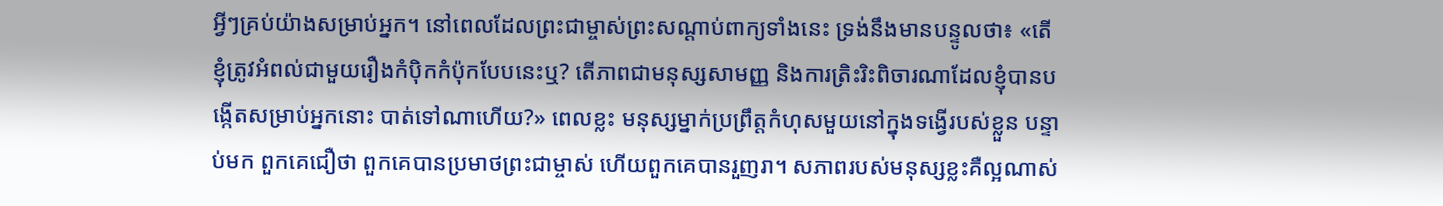អ្វីៗគ្រប់យ៉ាងសម្រាប់អ្នក។ នៅពេលដែលព្រះជាម្ចាស់ព្រះសណ្ដាប់ពាក្យទាំងនេះ ទ្រង់នឹងមានបន្ទូលថា៖ «តើខ្ញុំត្រូវអំពល់ជាមួយរឿងកំប៉ិកកំប៉ុកបែបនេះឬ? តើភាពជាមនុស្សសាមញ្ញ និងការត្រិះរិះពិចារណាដែលខ្ញុំបានបង្កើតសម្រាប់អ្នកនោះ បាត់ទៅណាហើយ?» ពេលខ្លះ មនុស្សម្នាក់ប្រព្រឹត្តកំហុសមួយនៅក្នុងទង្វើរបស់ខ្លួន បន្ទាប់មក ពួកគេជឿថា ពួកគេបានប្រមាថព្រះជាម្ចាស់ ហើយពួកគេបានរួញរា។ សភាពរបស់មនុស្សខ្លះគឺល្អណាស់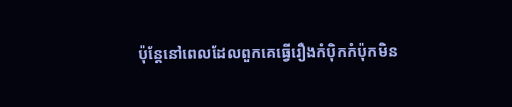ប៉ុន្តែនៅពេលដែលពួកគេធ្វើរឿងកំប៉ិកកំប៉ុកមិន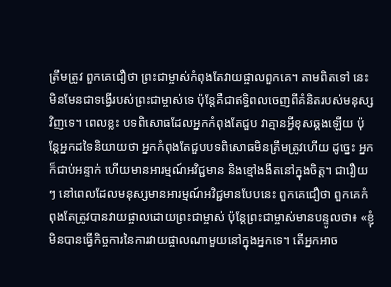ត្រឹមត្រូវ ពួកគេជឿថា ព្រះជាម្ចាស់កំពុងតែវាយផ្ចាលពួកគេ។ តាមពិតទៅ នេះមិនមែនជាទង្វើរបស់ព្រះជាម្ចាស់ទេ ប៉ុន្តែគឺជាឥទ្ធិពលចេញពីគំនិតរបស់មនុស្សវិញទេ។ ពេលខ្លះ បទពិសោធដែលអ្នកកំពុងតែជួប វាគ្មានអ្វីខុសឆ្គងឡើយ ប៉ុន្តែអ្នកដទៃនិយាយថា អ្នកកំពុងតែជួបបទពិសោធមិនត្រឹមត្រូវហើយ ដូច្នេះ អ្នកក៏ជាប់អន្ទាក់ ហើយមានអារម្មណ៍អវិជ្ជមាន និងខ្មៅងងឹតនៅក្នុងចិត្ត។ ជារឿយៗ នៅពេលដែលមនុស្សមានអារម្មណ៍អវិជ្ជមានបែបនេះ ពួកគេជឿថា ពួកគេកំពុងតែត្រូវបានវាយផ្ចាលដោយព្រះជាម្ចាស់ ប៉ុន្តែព្រះជាម្ចាស់មានបន្ទូលថា៖ «ខ្ញុំមិនបានធ្វើកិច្ចការនៃការវាយផ្ចាលណាមួយនៅក្នុងអ្នកទេ។ តើអ្នកអាច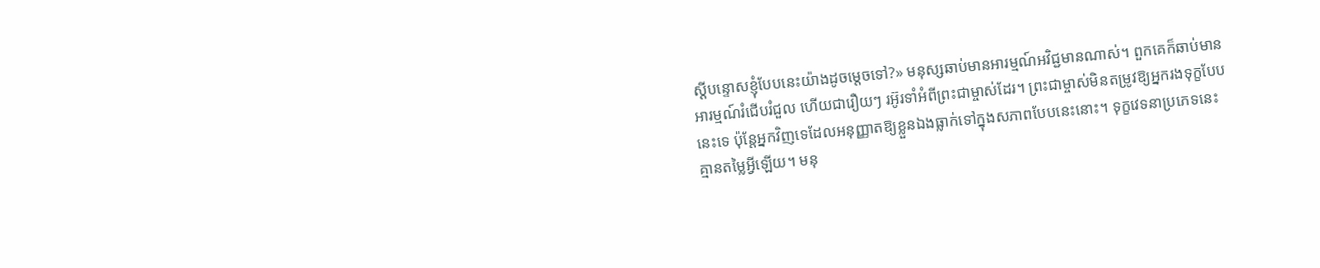ស្ដីបន្ទោសខ្ញុំបែបនេះយ៉ាងដូចម្ដេចទៅ?» មនុស្សឆាប់មានអារម្មណ៍អវិជ្ជមានណាស់។ ពួកគេក៏ឆាប់មានអារម្មណ៍រំជើបរំជួល ហើយជារឿយៗ រអ៊ូរទាំអំពីព្រះជាម្ចាស់ដែរ។ ព្រះជាម្ចាស់មិនតម្រូវឱ្យអ្នករងទុក្ខបែបនេះទេ ប៉ុន្តែអ្នកវិញទេដែលអនុញ្ញាតឱ្យខ្លួនឯងធ្លាក់ទៅក្នុងសភាពបែបនេះនោះ។ ទុក្ខវេទនាប្រភេទនេះគ្មានតម្លៃអ្វីឡើយ។ មនុ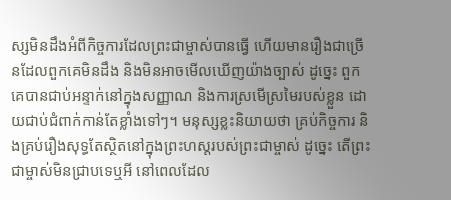ស្សមិនដឹងអំពីកិច្ចការដែលព្រះជាម្ចាស់បានធ្វើ ហើយមានរឿងជាច្រើនដែលពួកគេមិនដឹង និងមិនអាចមើលឃើញយ៉ាងច្បាស់ ដូច្នេះ ពួកគេបានជាប់អន្ទាក់នៅក្នុងសញ្ញាណ និងការស្រមើស្រមៃរបស់ខ្លួន ដោយជាប់ជំពាក់កាន់តែខ្លាំងទៅៗ។ មនុស្សខ្លះនិយាយថា គ្រប់កិច្ចការ និងគ្រប់រឿងសុទ្ធតែស្ថិតនៅក្នុងព្រះហស្តរបស់ព្រះជាម្ចាស់ ដូច្នេះ តើព្រះជាម្ចាស់មិនជ្រាបទេឬអី នៅពេលដែល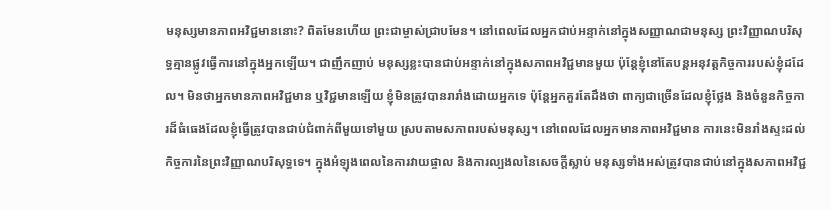មនុស្សមានភាពអវិជ្ជមាននោះ? ពិតមែនហើយ ព្រះជាម្ចាស់ជ្រាបមែន។ នៅពេលដែលអ្នកជាប់អន្ទាក់នៅក្នុងសញ្ញាណជាមនុស្ស ព្រះវិញ្ញាណបរិសុទ្ធគ្មានផ្លូវធ្វើការនៅក្នុងអ្នកឡើយ។ ជាញឹកញាប់ មនុស្សខ្លះបានជាប់អន្ទាក់នៅក្នុងសភាពអវិជ្ជមានមួយ ប៉ុន្តែខ្ញុំនៅតែបន្តអនុវត្តកិច្ចការរបស់ខ្ញុំដដែល។ មិនថាអ្នកមានភាពអវិជ្ជមាន ឬវិជ្ជមានឡើយ ខ្ញុំមិនត្រូវបានរារាំងដោយអ្នកទេ ប៉ុន្តែអ្នកគួរតែដឹងថា ពាក្យជាច្រើនដែលខ្ញុំថ្លែង និងចំនួនកិច្ចការដ៏ធំធេងដែលខ្ញុំធ្វើត្រូវបានជាប់ជំពាក់ពីមួយទៅមួយ ស្របតាមសភាពរបស់មនុស្ស។ នៅពេលដែលអ្នកមានភាពអវិជ្ជមាន ការនេះមិនរាំងស្ទះដល់កិច្ចការនៃព្រះវិញ្ញាណបរិសុទ្ធទេ។ ក្នុងអំឡុងពេលនៃការវាយផ្ចាល និងការល្បងលនៃសេចក្តីស្លាប់ មនុស្សទាំងអស់ត្រូវបានជាប់នៅក្នុងសភាពអវិជ្ជ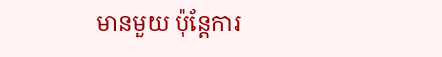មានមួយ ប៉ុន្តែការ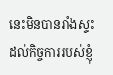នេះមិនបានរាំងស្ទះដល់កិច្ចការរបស់ខ្ញុំ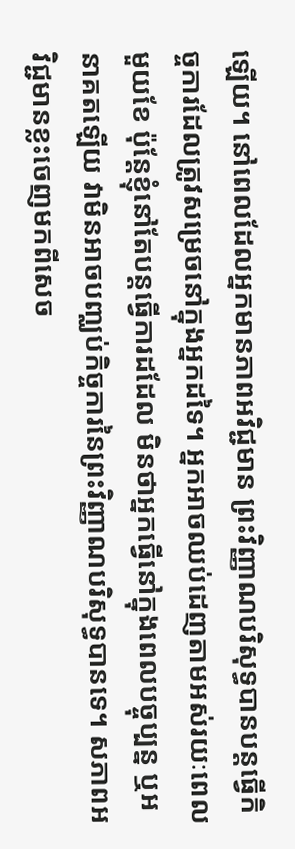ឡើយ។ នៅពេលដែលអ្នកមានភាពអវិជ្ជមាន ព្រះវិញ្ញាណបរិសុទ្ធបានបន្តធ្វើកិច្ចការដែលត្រូវសម្រេចនៅក្នុងអ្នកដទៃ។ អ្នកអាចឈប់ដេញតាមអស់រយៈពេលមួយខែ ប៉ុន្តែខ្ញុំនៅតែបន្តធ្វើការដដែល មិនថាអ្នកធ្វើនៅក្នុងពេលបច្ចុប្បន្ន ឬអនាគតឡើយ វាមិនអាចបញ្ឈប់កិច្ចការនៃព្រះវិញ្ញាណបរិសុទ្ធបានទេ។ សភាពអវិជ្ជមានខ្លះចេញមកពីសេច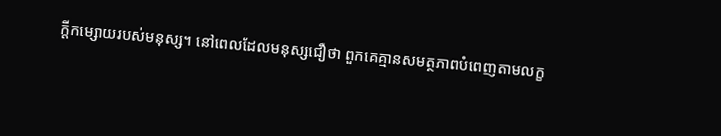ក្តីកម្សោយរបស់មនុស្ស។ នៅពេលដែលមនុស្សជឿថា ពួកគេគ្មានសមត្ថភាពបំពេញតាមលក្ខ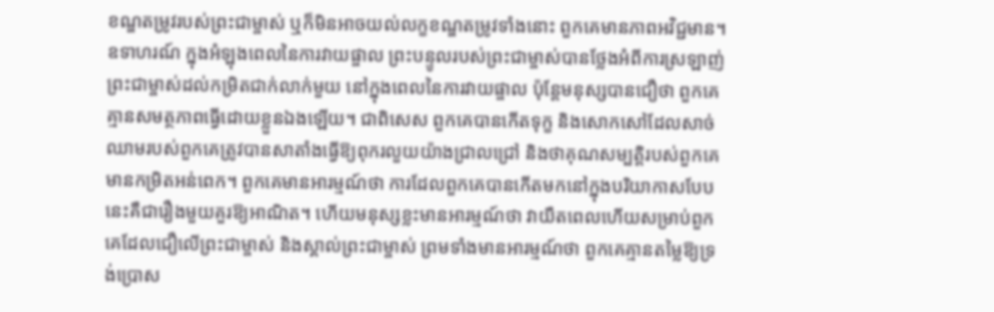ខណ្ឌតម្រូវរបស់ព្រះជាម្ចាស់ ឬក៏មិនអាចយល់លក្ខខណ្ឌតម្រូវទាំងនោះ ពួកគេមានភាពអវិជ្ជមាន។ ឧទាហរណ៍ ក្នុងអំឡុងពេលនៃការវាយផ្ចាល ព្រះបន្ទូលរបស់ព្រះជាម្ចាស់បានថ្លែងអំពីការស្រឡាញ់ព្រះជាម្ចាស់ដល់កម្រិតជាក់លាក់មួយ នៅក្នុងពេលនៃការវាយផ្ចាល ប៉ុន្តែមនុស្សបានជឿថា ពួកគេគ្មានសមត្ថភាពធ្វើដោយខ្លួនឯងឡើយ។ ជាពិសេស ពួកគេបានកើតទុក្ខ និងសោកសៅដែលសាច់ឈាមរបស់ពួកគេត្រូវបានសាតាំងធ្វើឱ្យពុករលួយយ៉ាងជ្រាលជ្រៅ និងថាគុណសម្បត្តិរបស់ពួកគេមានកម្រិតអន់ពេក។ ពួកគេមានអារម្មណ៍ថា ការដែលពួកគេបានកើតមកនៅក្នុងបរិយាកាសបែបនេះគឺជារឿងមួយគួរឱ្យអាណិត។ ហើយមនុស្សខ្លះមានអារម្មណ៍ថា វាយឺតពេលហើយសម្រាប់ពួកគេដែលជឿលើព្រះជាម្ចាស់ និងស្គាល់ព្រះជាម្ចាស់ ព្រមទាំងមានអារម្មណ៍ថា ពួកគេគ្មានតម្លៃឱ្យទ្រង់ប្រោស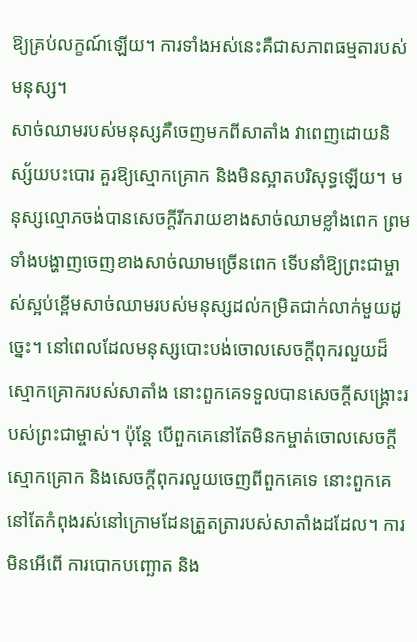ឱ្យគ្រប់លក្ខណ៍ឡើយ។ ការទាំងអស់នេះគឺជាសភាពធម្មតារបស់មនុស្ស។
សាច់ឈាមរបស់មនុស្សគឺចេញមកពីសាតាំង វាពេញដោយនិស្ស័យបះបោរ គួរឱ្យស្មោកគ្រោក និងមិនស្អាតបរិសុទ្ធឡើយ។ មនុស្សល្មោភចង់បានសេចក្តីរីករាយខាងសាច់ឈាមខ្លាំងពេក ព្រមទាំងបង្ហាញចេញខាងសាច់ឈាមច្រើនពេក ទើបនាំឱ្យព្រះជាម្ចាស់ស្អប់ខ្ពើមសាច់ឈាមរបស់មនុស្សដល់កម្រិតជាក់លាក់មួយដូច្នេះ។ នៅពេលដែលមនុស្សបោះបង់ចោលសេចក្តីពុករលួយដ៏ស្មោកគ្រោករបស់សាតាំង នោះពួកគេទទួលបានសេចក្តីសង្រ្គោះរបស់ព្រះជាម្ចាស់។ ប៉ុន្តែ បើពួកគេនៅតែមិនកម្ចាត់ចោលសេចក្តីស្មោកគ្រោក និងសេចក្តីពុករលួយចេញពីពួកគេទេ នោះពួកគេនៅតែកំពុងរស់នៅក្រោមដែនត្រួតត្រារបស់សាតាំងដដែល។ ការមិនអើពើ ការបោកបញ្ឆោត និង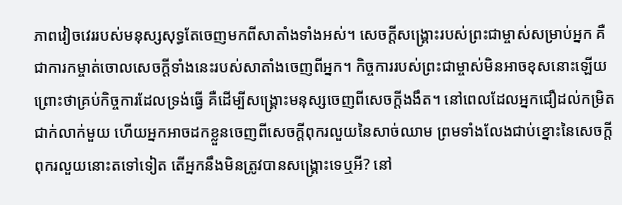ភាពវៀចវេររបស់មនុស្សសុទ្ធតែចេញមកពីសាតាំងទាំងអស់។ សេចក្តីសង្រ្គោះរបស់ព្រះជាម្ចាស់សម្រាប់អ្នក គឺជាការកម្ចាត់ចោលសេចក្តីទាំងនេះរបស់សាតាំងចេញពីអ្នក។ កិច្ចការរបស់ព្រះជាម្ចាស់មិនអាចខុសនោះឡើយ ព្រោះថាគ្រប់កិច្ចការដែលទ្រង់ធ្វើ គឺដើម្បីសង្រ្គោះមនុស្សចេញពីសេចក្តីងងឹត។ នៅពេលដែលអ្នកជឿដល់កម្រិតជាក់លាក់មួយ ហើយអ្នកអាចដកខ្លួនចេញពីសេចក្តីពុករលួយនៃសាច់ឈាម ព្រមទាំងលែងជាប់ខ្នោះនៃសេចក្តីពុករលួយនោះតទៅទៀត តើអ្នកនឹងមិនត្រូវបានសង្រ្គោះទេឬអី? នៅ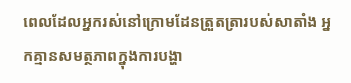ពេលដែលអ្នករស់នៅក្រោមដែនត្រួតត្រារបស់សាតាំង អ្នកគ្មានសមត្ថភាពក្នុងការបង្ហា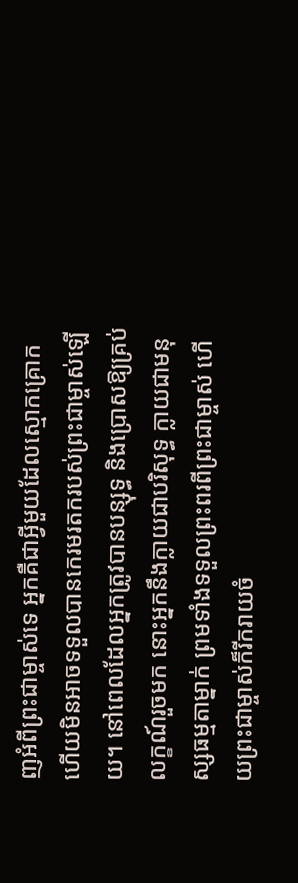ញអំពីព្រះជាម្ចាស់ទេ អ្នកគឺជាអ្វីមួយដែលស្មោកគ្រោក ហើយមិនអាចទទួលបានកេរមរតករបស់ព្រះជាម្ចាស់ឡើយ។ នៅពេលដែលអ្នកត្រូវបានបន្សុទ្ធ និងប្រោសឱ្យគ្រប់លក្ខណ៍រួចមក នោះអ្នកនឹងក្លាយជាបរិសុទ្ធ ក្លាយជាមនុស្សធម្មតាម្នាក់ ព្រមទាំងទទួលព្រះពរពីព្រះជាម្ចាស់ ហើយព្រះជាម្ចាស់ក៏រីករាយចំ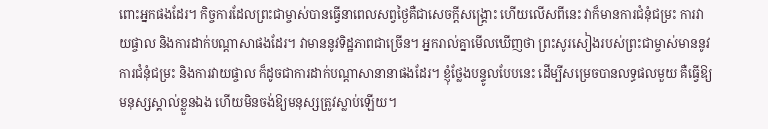ពោះអ្នកផងដែរ។ កិច្ចការដែលព្រះជាម្ចាស់បានធ្វើនាពេលសព្វថ្ងៃគឺជាសេចក្តីសង្រ្គោះ ហើយលើសពីនេះ វាក៏មានការជំនុំជម្រះ ការវាយផ្ចាល និងការដាក់បណ្ដាសាផងដែរ។ វាមាននូវទិដ្ឋភាពជាច្រើន។ អ្នករាល់គ្នាមើលឃើញថា ព្រះសូរសៀងរបស់ព្រះជាម្ចាស់មាននូវការជំនុំជម្រះ និងការវាយផ្ចាល ក៏ដូចជាការដាក់បណ្ដាសានានាផងដែរ។ ខ្ញុំថ្លែងបន្ទូលបែបនេះ ដើម្បីសម្រេចបានលទ្ធផលមួយ គឺធ្វើឱ្យមនុស្សស្គាល់ខ្លួនឯង ហើយមិនចង់ឱ្យមនុស្សត្រូវស្លាប់ឡើយ។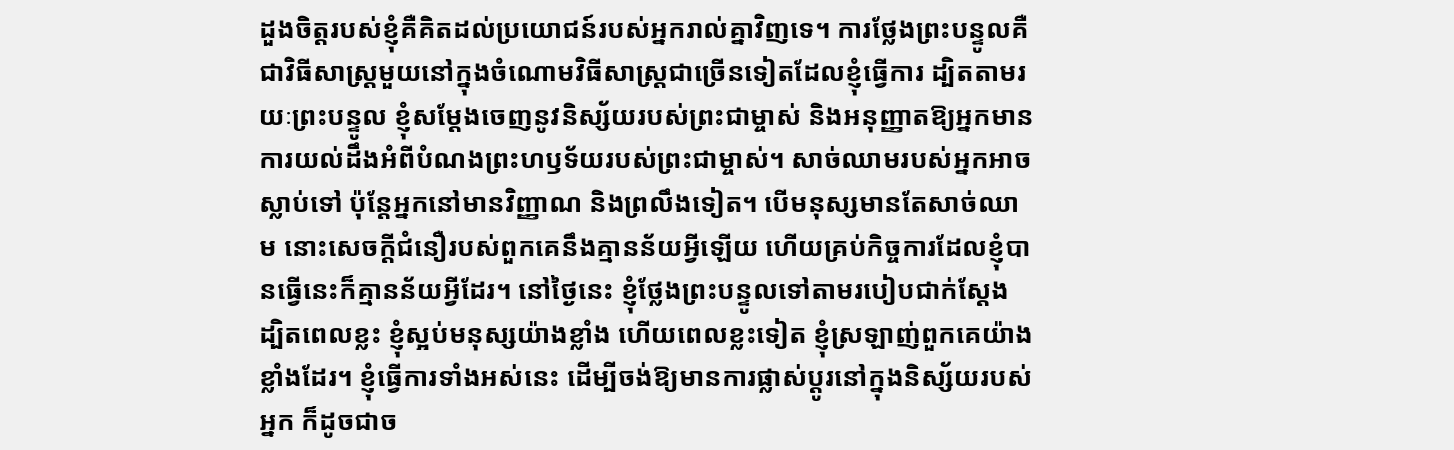ដួងចិត្តរបស់ខ្ញុំគឺគិតដល់ប្រយោជន៍របស់អ្នករាល់គ្នាវិញទេ។ ការថ្លែងព្រះបន្ទូលគឺជាវិធីសាស្ត្រមួយនៅក្នុងចំណោមវិធីសាស្ត្រជាច្រើនទៀតដែលខ្ញុំធ្វើការ ដ្បិតតាមរយៈព្រះបន្ទូល ខ្ញុំសម្ដែងចេញនូវនិស្ស័យរបស់ព្រះជាម្ចាស់ និងអនុញ្ញាតឱ្យអ្នកមានការយល់ដឹងអំពីបំណងព្រះហឫទ័យរបស់ព្រះជាម្ចាស់។ សាច់ឈាមរបស់អ្នកអាចស្លាប់ទៅ ប៉ុន្តែអ្នកនៅមានវិញ្ញាណ និងព្រលឹងទៀត។ បើមនុស្សមានតែសាច់ឈាម នោះសេចក្តីជំនឿរបស់ពួកគេនឹងគ្មានន័យអ្វីឡើយ ហើយគ្រប់កិច្ចការដែលខ្ញុំបានធ្វើនេះក៏គ្មានន័យអ្វីដែរ។ នៅថ្ងៃនេះ ខ្ញុំថ្លែងព្រះបន្ទូលទៅតាមរបៀបជាក់ស្ដែង ដ្បិតពេលខ្លះ ខ្ញុំស្អប់មនុស្សយ៉ាងខ្លាំង ហើយពេលខ្លះទៀត ខ្ញុំស្រឡាញ់ពួកគេយ៉ាងខ្លាំងដែរ។ ខ្ញុំធ្វើការទាំងអស់នេះ ដើម្បីចង់ឱ្យមានការផ្លាស់ប្ដូរនៅក្នុងនិស្ស័យរបស់អ្នក ក៏ដូចជាច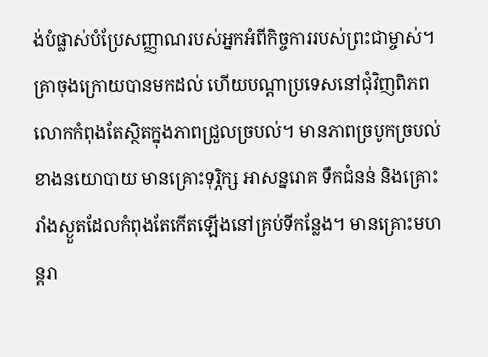ង់បំផ្លាស់បំប្រែសញ្ញាណរបស់អ្នកអំពីកិច្ចការរបស់ព្រះជាម្ចាស់។
គ្រាចុងក្រោយបានមកដល់ ហើយបណ្ដាប្រទេសនៅជុំវិញពិភពលោកកំពុងតែស្ថិតក្នុងភាពជ្រួលច្របល់។ មានភាពច្របូកច្របល់ខាងនយោបាយ មានគ្រោះទុរ្ភិក្ស អាសន្នរោគ ទឹកជំនន់ និងគ្រោះរាំងស្ងួតដែលកំពុងតែកើតឡើងនៅគ្រប់ទីកន្លែង។ មានគ្រោះមហន្តរា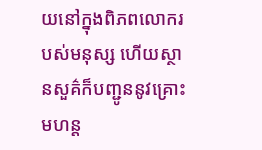យនៅក្នុងពិភពលោករបស់មនុស្ស ហើយស្ថានសួគ៌ក៏បញ្ជូននូវគ្រោះមហន្ត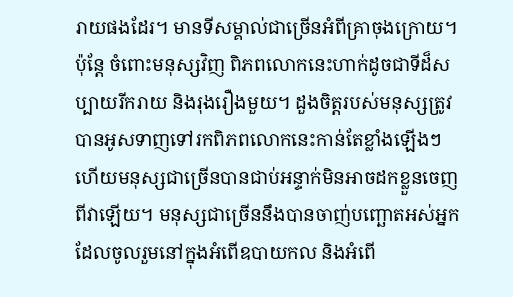រាយផងដែរ។ មានទីសម្គាល់ជាច្រើនអំពីគ្រាចុងក្រោយ។ ប៉ុន្តែ ចំពោះមនុស្សវិញ ពិភពលោកនេះហាក់ដូចជាទីដ៏សប្បាយរីករាយ និងរុងរឿងមួយ។ ដួងចិត្តរបស់មនុស្សត្រូវបានអូសទាញទៅរកពិភពលោកនេះកាន់តែខ្លាំងឡើងៗ ហើយមនុស្សជាច្រើនបានជាប់អន្ទាក់មិនអាចដកខ្លួនចេញពីវាឡើយ។ មនុស្សជាច្រើននឹងបានចាញ់បញ្ឆោតអស់អ្នកដែលចូលរួមនៅក្នុងអំពើឧបាយកល និងអំពើ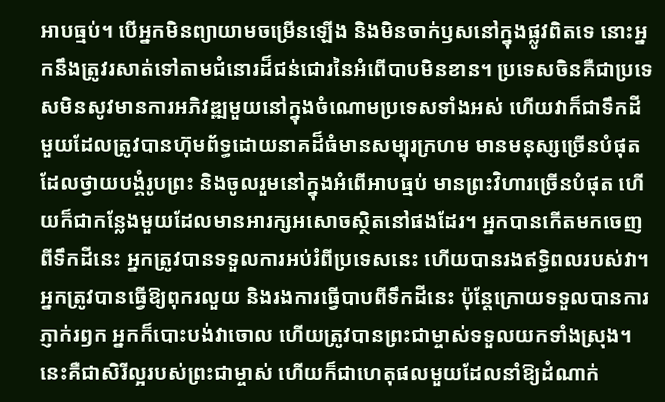អាបធ្មប់។ បើអ្នកមិនព្យាយាមចម្រើនឡើង និងមិនចាក់ឫសនៅក្នុងផ្លូវពិតទេ នោះអ្នកនឹងត្រូវរសាត់ទៅតាមជំនោរដ៏ជន់ជោរនៃអំពើបាបមិនខាន។ ប្រទេសចិនគឺជាប្រទេសមិនសូវមានការអភិវឌ្ឍមួយនៅក្នុងចំណោមប្រទេសទាំងអស់ ហើយវាក៏ជាទឹកដីមួយដែលត្រូវបានហ៊ុមព័ទ្ធដោយនាគដ៏ធំមានសម្បុរក្រហម មានមនុស្សច្រើនបំផុតដែលថ្វាយបង្គំរូបព្រះ និងចូលរួមនៅក្នុងអំពើអាបធ្មប់ មានព្រះវិហារច្រើនបំផុត ហើយក៏ជាកន្លែងមួយដែលមានអារក្សអសោចស្ថិតនៅផងដែរ។ អ្នកបានកើតមកចេញពីទឹកដីនេះ អ្នកត្រូវបានទទួលការអប់រំពីប្រទេសនេះ ហើយបានរងឥទ្ធិពលរបស់វា។ អ្នកត្រូវបានធ្វើឱ្យពុករលួយ និងរងការធ្វើបាបពីទឹកដីនេះ ប៉ុន្តែក្រោយទទួលបានការភ្ញាក់រឭក អ្នកក៏បោះបង់វាចោល ហើយត្រូវបានព្រះជាម្ចាស់ទទួលយកទាំងស្រុង។ នេះគឺជាសិរីល្អរបស់ព្រះជាម្ចាស់ ហើយក៏ជាហេតុផលមួយដែលនាំឱ្យដំណាក់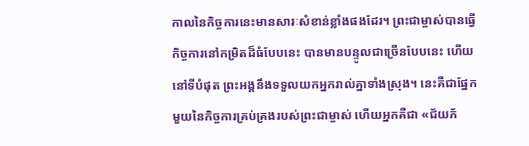កាលនៃកិច្ចការនេះមានសារៈសំខាន់ខ្លាំងផងដែរ។ ព្រះជាម្ចាស់បានធ្វើកិច្ចការនៅកម្រិតដ៏ធំបែបនេះ បានមានបន្ទូលជាច្រើនបែបនេះ ហើយនៅទីបំផុត ព្រះអង្គនឹងទទួលយកអ្នករាល់គ្នាទាំងស្រុង។ នេះគឺជាផ្នែកមួយនៃកិច្ចការគ្រប់គ្រងរបស់ព្រះជាម្ចាស់ ហើយអ្នកគឺជា «ជ័យភ័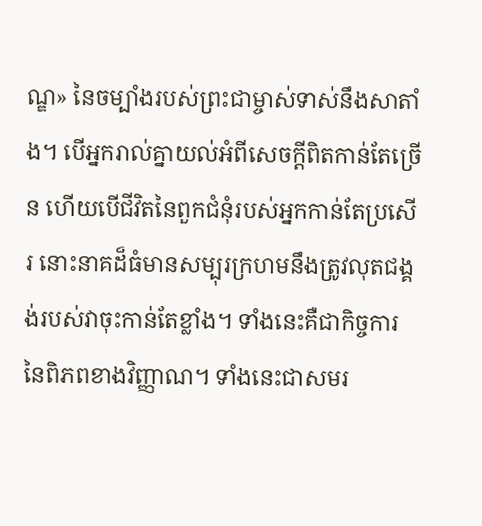ណ្ឌ» នៃចម្បាំងរបស់ព្រះជាម្ចាស់ទាស់នឹងសាតាំង។ បើអ្នករាល់គ្នាយល់អំពីសេចក្តីពិតកាន់តែច្រើន ហើយបើជីវិតនៃពួកជំនុំរបស់អ្នកកាន់តែប្រសើរ នោះនាគដ៏ធំមានសម្បុរក្រហមនឹងត្រូវលុតជង្គង់របស់វាចុះកាន់តែខ្លាំង។ ទាំងនេះគឺជាកិច្ចការនៃពិភពខាងវិញ្ញាណ។ ទាំងនេះជាសមរ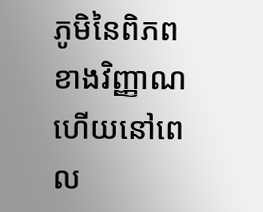ភូមិនៃពិភពខាងវិញ្ញាណ ហើយនៅពេល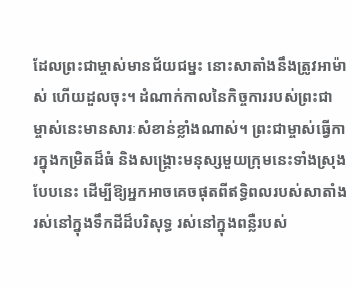ដែលព្រះជាម្ចាស់មានជ័យជម្នះ នោះសាតាំងនឹងត្រូវអាម៉ាស់ ហើយដួលចុះ។ ដំណាក់កាលនៃកិច្ចការរបស់ព្រះជាម្ចាស់នេះមានសារៈសំខាន់ខ្លាំងណាស់។ ព្រះជាម្ចាស់ធ្វើការក្នុងកម្រិតដ៏ធំ និងសង្រ្គោះមនុស្សមួយក្រុមនេះទាំងស្រុងបែបនេះ ដើម្បីឱ្យអ្នកអាចគេចផុតពីឥទ្ធិពលរបស់សាតាំង រស់នៅក្នុងទឹកដីដ៏បរិសុទ្ធ រស់នៅក្នុងពន្លឺរបស់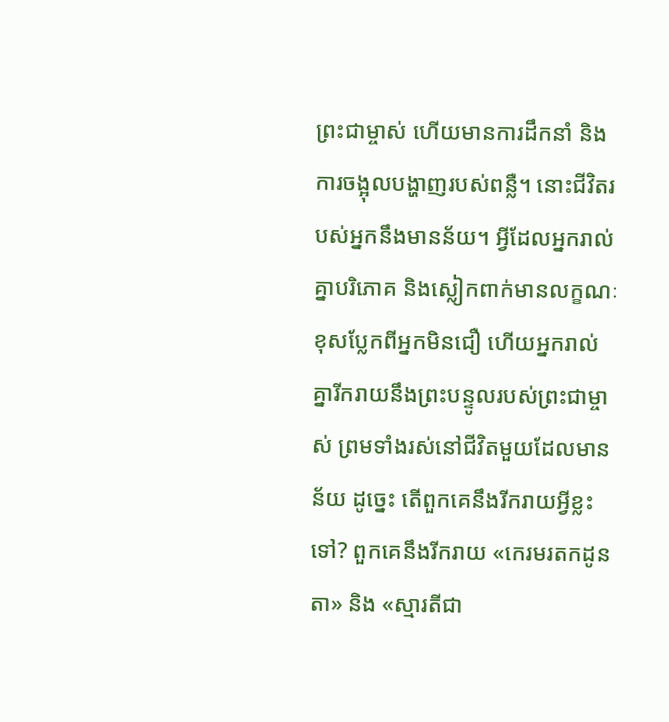ព្រះជាម្ចាស់ ហើយមានការដឹកនាំ និងការចង្អុលបង្ហាញរបស់ពន្លឺ។ នោះជីវិតរបស់អ្នកនឹងមានន័យ។ អ្វីដែលអ្នករាល់គ្នាបរិភោគ និងស្លៀកពាក់មានលក្ខណៈខុសប្លែកពីអ្នកមិនជឿ ហើយអ្នករាល់គ្នារីករាយនឹងព្រះបន្ទូលរបស់ព្រះជាម្ចាស់ ព្រមទាំងរស់នៅជីវិតមួយដែលមានន័យ ដូច្នេះ តើពួកគេនឹងរីករាយអ្វីខ្លះទៅ? ពួកគេនឹងរីករាយ «កេរមរតកដូនតា» និង «ស្មារតីជា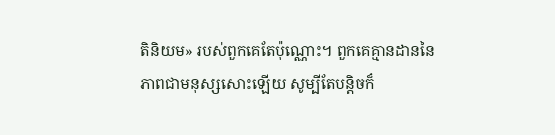តិនិយម» របស់ពួកគេតែប៉ុណ្ណោះ។ ពួកគេគ្មានដាននៃភាពជាមនុស្សសោះឡើយ សូម្បីតែបន្ដិចក៏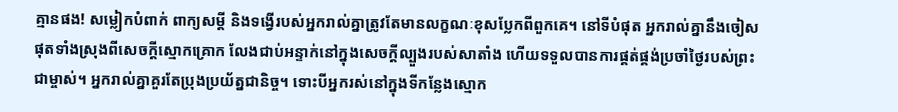គ្មានផង! សម្លៀកបំពាក់ ពាក្យសម្ដី និងទង្វើរបស់អ្នករាល់គ្នាត្រូវតែមានលក្ខណៈខុសប្លែកពីពួកគេ។ នៅទីបំផុត អ្នករាល់គ្នានឹងចៀសផុតទាំងស្រុងពីសេចក្តីស្មោកគ្រោក លែងជាប់អន្ទាក់នៅក្នុងសេចក្តីល្បួងរបស់សាតាំង ហើយទទួលបានការផ្គត់ផ្គង់ប្រចាំថ្ងៃរបស់ព្រះជាម្ចាស់។ អ្នករាល់គ្នាគួរតែប្រុងប្រយ័ត្នជានិច្ច។ ទោះបីអ្នករស់នៅក្នុងទីកន្លែងស្មោក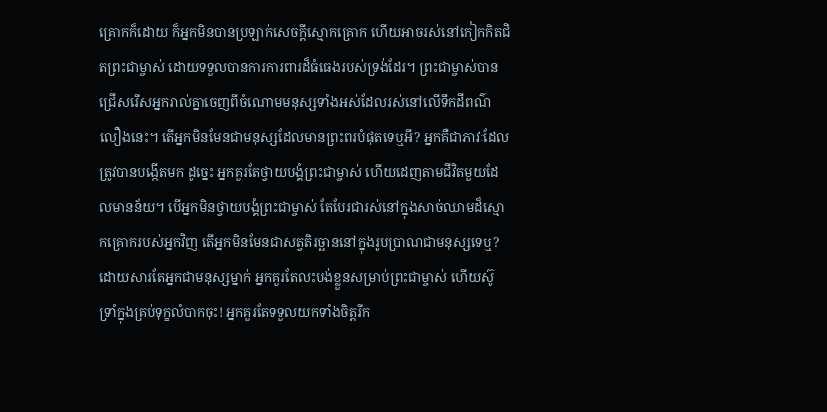គ្រោកក៏ដោយ ក៏អ្នកមិនបានប្រឡាក់សេចក្តីស្មោកគ្រោក ហើយអាចរស់នៅកៀកកិតជិតព្រះជាម្ចាស់ ដោយទទួលបានការការពារដ៏ធំធេងរបស់ទ្រង់ដែរ។ ព្រះជាម្ចាស់បានជ្រើសរើសអ្នករាល់គ្នាចេញពីចំណោមមនុស្សទាំងអស់ដែលរស់នៅលើទឹកដីពណ៌លឿងនេះ។ តើអ្នកមិនមែនជាមនុស្សដែលមានព្រះពរបំផុតទេឬអី? អ្នកគឺជាភាវៈដែលត្រូវបានបង្កើតមក ដូច្នេះ អ្នកគួរតែថ្វាយបង្គំព្រះជាម្ចាស់ ហើយដេញតាមជីវិតមួយដែលមានន័យ។ បើអ្នកមិនថ្វាយបង្គំព្រះជាម្ចាស់ តែបែរជារស់នៅក្នុងសាច់ឈាមដ៏ស្មោកគ្រោករបស់អ្នកវិញ តើអ្នកមិនមែនជាសត្វតិរច្ឆាននៅក្នុងរូបប្រាណជាមនុស្សទេឬ? ដោយសារតែអ្នកជាមនុស្សម្នាក់ អ្នកគួរតែលះបង់ខ្លួនសម្រាប់ព្រះជាម្ចាស់ ហើយស៊ូទ្រាំក្នុងគ្រប់ទុក្ខលំបាកចុះ! អ្នកគួរតែទទួលយកទាំងចិត្តរីក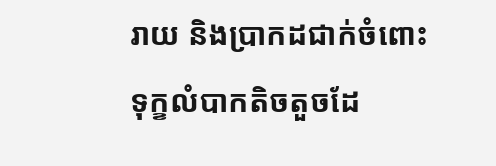រាយ និងប្រាកដជាក់ចំពោះទុក្ខលំបាកតិចតួចដែ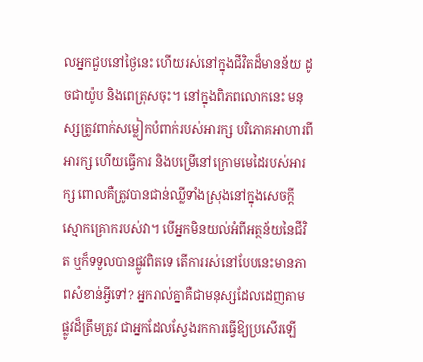លអ្នកជួបនៅថ្ងៃនេះ ហើយរស់នៅក្នុងជីវិតដ៏មានន័យ ដូចជាយ៉ូប និងពេត្រុសចុះ។ នៅក្នុងពិភពលោកនេះ មនុស្សត្រូវពាក់សម្លៀកបំពាក់របស់អារក្ស បរិភោគអាហារពីអារក្ស ហើយធ្វើការ និងបម្រើនៅក្រោមមេដៃរបស់អារក្ស ពោលគឺត្រូវបានជាន់ឈ្លីទាំងស្រុងនៅក្នុងសេចក្តីស្មោកគ្រោករបស់វា។ បើអ្នកមិនយល់អំពីអត្ថន័យនៃជីវិត ឬក៏ទទួលបានផ្លូវពិតទេ តើការរស់នៅបែបនេះមានភាពសំខាន់អ្វីទៅ? អ្នករាល់គ្នាគឺជាមនុស្សដែលដេញតាមផ្លូវដ៏ត្រឹមត្រូវ ជាអ្នកដែលស្វែងរកការធ្វើឱ្យប្រសើរឡើ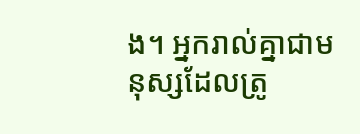ង។ អ្នករាល់គ្នាជាមនុស្សដែលត្រូ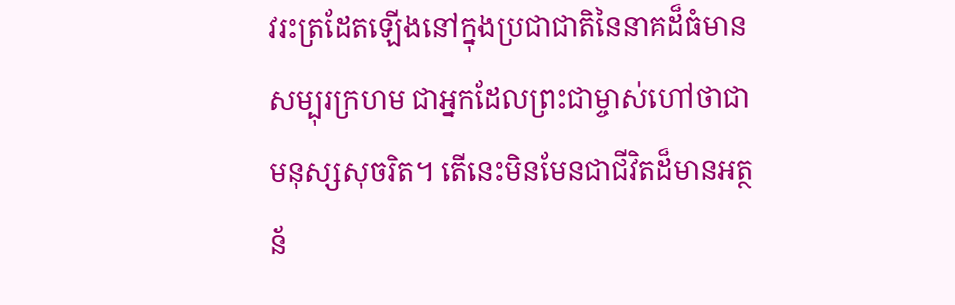វរះត្រដែតឡើងនៅក្នុងប្រជាជាតិនៃនាគដ៏ធំមានសម្បុរក្រហម ជាអ្នកដែលព្រះជាម្ចាស់ហៅថាជាមនុស្សសុចរិត។ តើនេះមិនមែនជាជីវិតដ៏មានអត្ថន័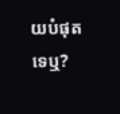យបំផុតទេឬ?